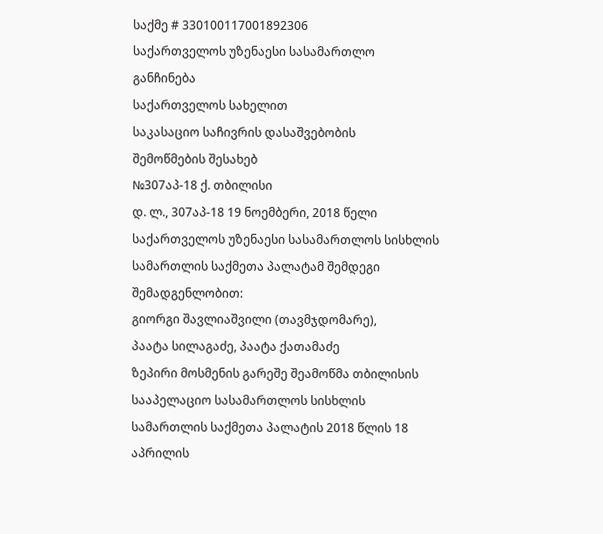საქმე # 330100117001892306
საქართველოს უზენაესი სასამართლო
განჩინება
საქართველოს სახელით
საკასაციო საჩივრის დასაშვებობის
შემოწმების შესახებ
№307აპ-18 ქ. თბილისი
დ. ლ., 307აპ-18 19 ნოემბერი, 2018 წელი
საქართველოს უზენაესი სასამართლოს სისხლის სამართლის საქმეთა პალატამ შემდეგი შემადგენლობით:
გიორგი შავლიაშვილი (თავმჯდომარე),
პაატა სილაგაძე, პაატა ქათამაძე
ზეპირი მოსმენის გარეშე შეამოწმა თბილისის სააპელაციო სასამართლოს სისხლის სამართლის საქმეთა პალატის 2018 წლის 18 აპრილის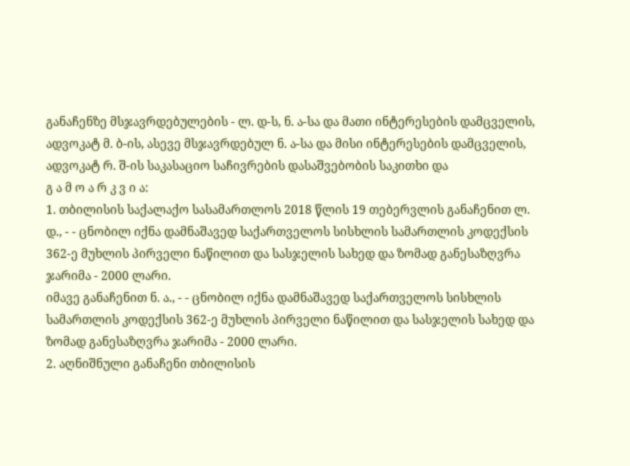განაჩენზე მსჯავრდებულების - ლ. დ-ს, ნ. ა-სა და მათი ინტერესების დამცველის, ადვოკატ მ. ბ-ის, ასევე მსჯავრდებულ ნ. ა-სა და მისი ინტერესების დამცველის, ადვოკატ რ. შ-ის საკასაციო საჩივრების დასაშვებობის საკითხი და
გ ა მ ო ა რ კ ვ ი ა:
1. თბილისის საქალაქო სასამართლოს 2018 წლის 19 თებერვლის განაჩენით ლ. დ., - - ცნობილ იქნა დამნაშავედ საქართველოს სისხლის სამართლის კოდექსის 362-ე მუხლის პირველი ნაწილით და სასჯელის სახედ და ზომად განესაზღვრა ჯარიმა - 2000 ლარი.
იმავე განაჩენით ნ. ა., - - ცნობილ იქნა დამნაშავედ საქართველოს სისხლის სამართლის კოდექსის 362-ე მუხლის პირველი ნაწილით და სასჯელის სახედ და ზომად განესაზღვრა ჯარიმა - 2000 ლარი.
2. აღნიშნული განაჩენი თბილისის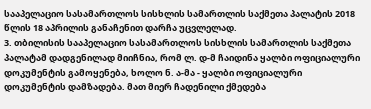სააპელაციო სასამართლოს სისხლის სამართლის საქმეთა პალატის 2018 წლის 18 აპრილის განაჩენით დარჩა უცვლელად.
3. თბილისის სააპელაციო სასამართლოს სისხლის სამართლის საქმეთა პალატამ დადგენილად მიიჩნია, რომ ლ. დ-მ ჩაიდინა ყალბი ოფიციალური დოკუმენტის გამოყენება, ხოლო ნ. ა-მა - ყალბი ოფიციალური დოკუმენტის დამზადება. მათ მიერ ჩადენილი ქმედება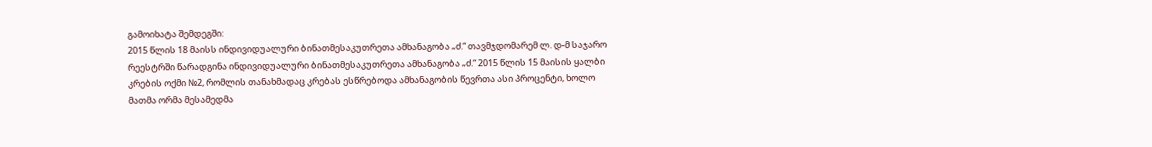გამოიხატა შემდეგში:
2015 წლის 18 მაისს ინდივიდუალური ბინათმესაკუთრეთა ამხანაგობა „ძ.“ თავმჯდომარემ ლ. დ-მ საჯარო რეესტრში წარადგინა ინდივიდუალური ბინათმესაკუთრეთა ამხანაგობა „ძ.“ 2015 წლის 15 მაისის ყალბი კრების ოქმი №2, რომლის თანახმადაც კრებას ესწრებოდა ამხანაგობის წევრთა ასი პროცენტი, ხოლო მათმა ორმა მესამედმა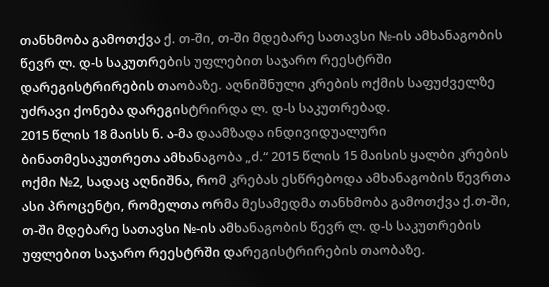თანხმობა გამოთქვა ქ. თ-ში, თ-ში მდებარე სათავსი №-ის ამხანაგობის წევრ ლ. დ-ს საკუთრების უფლებით საჯარო რეესტრში დარეგისტრირების თაობაზე. აღნიშნული კრების ოქმის საფუძველზე უძრავი ქონება დარეგისტრირდა ლ. დ-ს საკუთრებად.
2015 წლის 18 მაისს ნ. ა-მა დაამზადა ინდივიდუალური ბინათმესაკუთრეთა ამხანაგობა „ძ.“ 2015 წლის 15 მაისის ყალბი კრების ოქმი №2, სადაც აღნიშნა, რომ კრებას ესწრებოდა ამხანაგობის წევრთა ასი პროცენტი, რომელთა ორმა მესამედმა თანხმობა გამოთქვა ქ.თ-ში, თ-ში მდებარე სათავსი №-ის ამხანაგობის წევრ ლ. დ-ს საკუთრების უფლებით საჯარო რეესტრში დარეგისტრირების თაობაზე.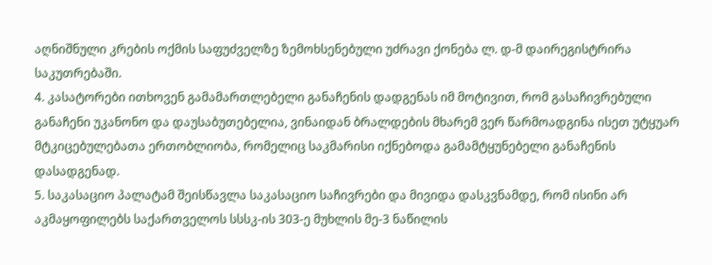აღნიშნული კრების ოქმის საფუძველზე ზემოხსენებული უძრავი ქონება ლ. დ-მ დაირეგისტრირა საკუთრებაში.
4. კასატორები ითხოვენ გამამართლებელი განაჩენის დადგენას იმ მოტივით, რომ გასაჩივრებული განაჩენი უკანონო და დაუსაბუთებელია, ვინაიდან ბრალდების მხარემ ვერ წარმოადგინა ისეთ უტყუარ მტკიცებულებათა ერთობლიობა, რომელიც საკმარისი იქნებოდა გამამტყუნებელი განაჩენის დასადგენად.
5. საკასაციო პალატამ შეისწავლა საკასაციო საჩივრები და მივიდა დასკვნამდე, რომ ისინი არ აკმაყოფილებს საქართველოს სსსკ-ის 303-ე მუხლის მე-3 ნაწილის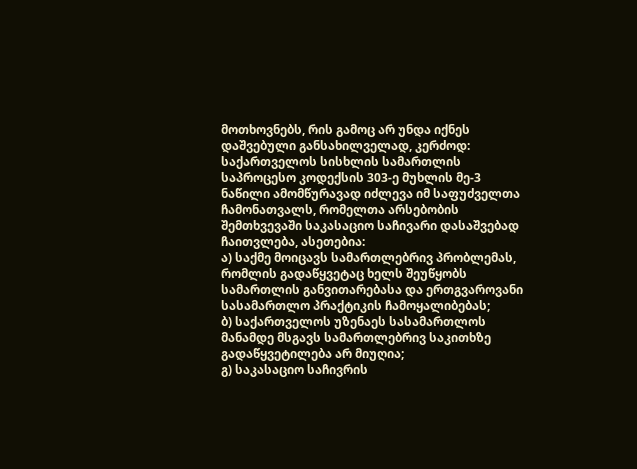მოთხოვნებს, რის გამოც არ უნდა იქნეს დაშვებული განსახილველად, კერძოდ: საქართველოს სისხლის სამართლის საპროცესო კოდექსის 303-ე მუხლის მე-3 ნაწილი ამომწურავად იძლევა იმ საფუძველთა ჩამონათვალს, რომელთა არსებობის შემთხვევაში საკასაციო საჩივარი დასაშვებად ჩაითვლება, ასეთებია:
ა) საქმე მოიცავს სამართლებრივ პრობლემას, რომლის გადაწყვეტაც ხელს შეუწყობს სამართლის განვითარებასა და ერთგვაროვანი სასამართლო პრაქტიკის ჩამოყალიბებას;
ბ) საქართველოს უზენაეს სასამართლოს მანამდე მსგავს სამართლებრივ საკითხზე გადაწყვეტილება არ მიუღია;
გ) საკასაციო საჩივრის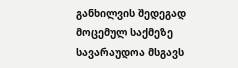განხილვის შედეგად მოცემულ საქმეზე სავარაუდოა მსგავს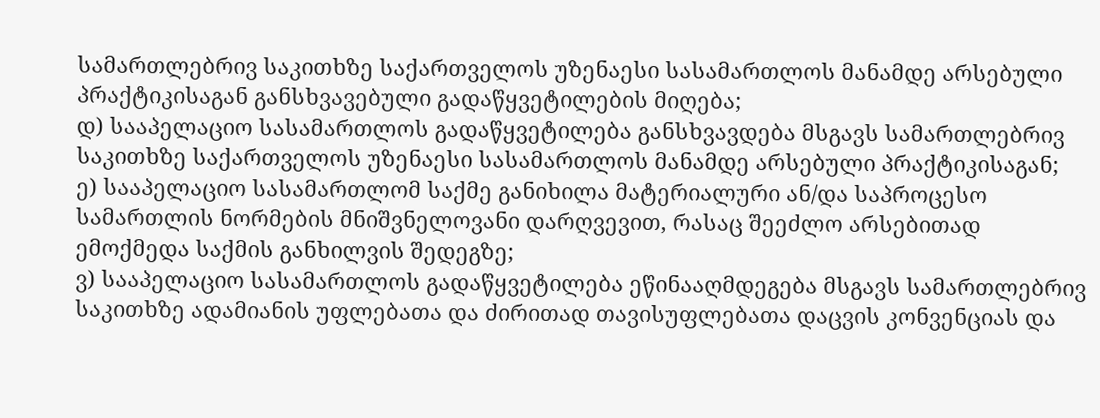სამართლებრივ საკითხზე საქართველოს უზენაესი სასამართლოს მანამდე არსებული პრაქტიკისაგან განსხვავებული გადაწყვეტილების მიღება;
დ) სააპელაციო სასამართლოს გადაწყვეტილება განსხვავდება მსგავს სამართლებრივ საკითხზე საქართველოს უზენაესი სასამართლოს მანამდე არსებული პრაქტიკისაგან;
ე) სააპელაციო სასამართლომ საქმე განიხილა მატერიალური ან/და საპროცესო სამართლის ნორმების მნიშვნელოვანი დარღვევით, რასაც შეეძლო არსებითად ემოქმედა საქმის განხილვის შედეგზე;
ვ) სააპელაციო სასამართლოს გადაწყვეტილება ეწინააღმდეგება მსგავს სამართლებრივ საკითხზე ადამიანის უფლებათა და ძირითად თავისუფლებათა დაცვის კონვენციას და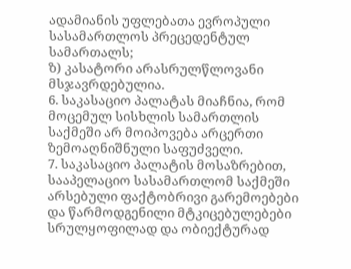ადამიანის უფლებათა ევროპული სასამართლოს პრეცედენტულ სამართალს;
ზ) კასატორი არასრულწლოვანი მსჯავრდებულია.
6. საკასაციო პალატას მიაჩნია, რომ მოცემულ სისხლის სამართლის საქმეში არ მოიპოვება არცერთი ზემოაღნიშნული საფუძველი.
7. საკასაციო პალატის მოსაზრებით, სააპელაციო სასამართლომ საქმეში არსებული ფაქტობრივი გარემოებები და წარმოდგენილი მტკიცებულებები სრულყოფილად და ობიექტურად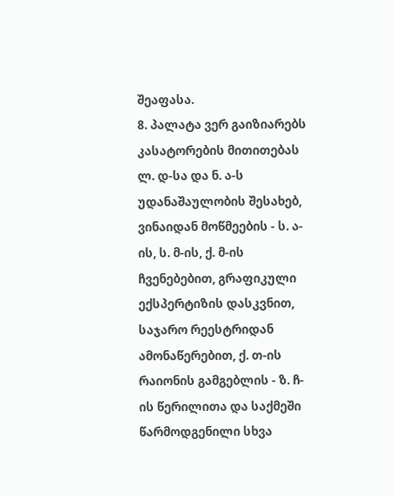შეაფასა.
8. პალატა ვერ გაიზიარებს კასატორების მითითებას ლ. დ-სა და ნ. ა-ს უდანაშაულობის შესახებ, ვინაიდან მოწმეების - ს. ა-ის, ს. მ-ის, ქ. მ-ის ჩვენებებით, გრაფიკული ექსპერტიზის დასკვნით, საჯარო რეესტრიდან ამონაწერებით, ქ. თ-ის რაიონის გამგებლის - ზ. ჩ-ის წერილითა და საქმეში წარმოდგენილი სხვა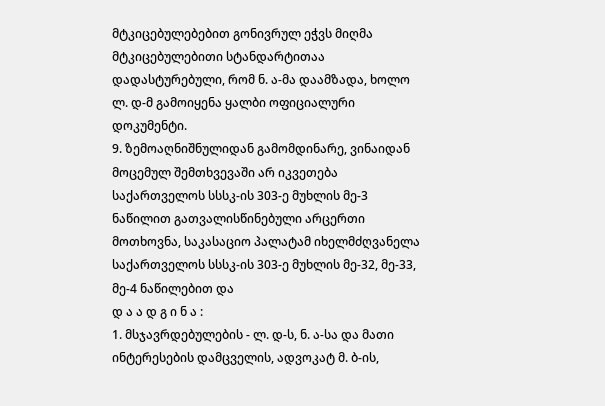მტკიცებულებებით გონივრულ ეჭვს მიღმა მტკიცებულებითი სტანდარტითაა დადასტურებული, რომ ნ. ა-მა დაამზადა, ხოლო ლ. დ-მ გამოიყენა ყალბი ოფიციალური დოკუმენტი.
9. ზემოაღნიშნულიდან გამომდინარე, ვინაიდან მოცემულ შემთხვევაში არ იკვეთება საქართველოს სსსკ-ის 303-ე მუხლის მე-3 ნაწილით გათვალისწინებული არცერთი მოთხოვნა, საკასაციო პალატამ იხელმძღვანელა საქართველოს სსსკ-ის 303-ე მუხლის მე-32, მე-33, მე-4 ნაწილებით და
დ ა ა დ გ ი ნ ა :
1. მსჯავრდებულების - ლ. დ-ს, ნ. ა-სა და მათი ინტერესების დამცველის, ადვოკატ მ. ბ-ის,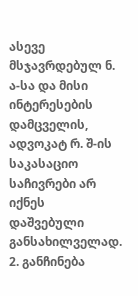ასევე მსჯავრდებულ ნ. ა-სა და მისი ინტერესების დამცველის, ადვოკატ რ. შ-ის საკასაციო საჩივრები არ იქნეს დაშვებული განსახილველად.
2. განჩინება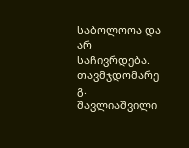საბოლოოა და არ საჩივრდება.
თავმჯდომარე გ. შავლიაშვილი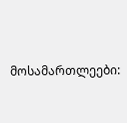მოსამართლეები: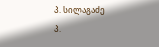პ. სილაგაძე
პ.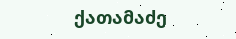ქათამაძე